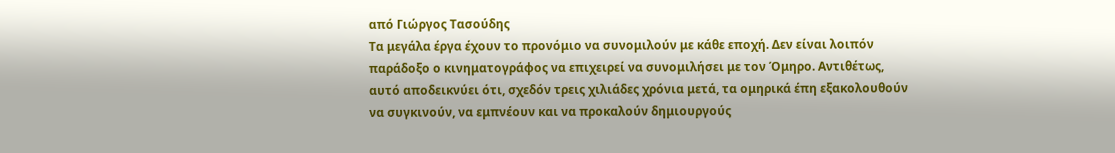από Γιώργος Τασούδης
Τα μεγάλα έργα έχουν το προνόμιο να συνομιλούν με κάθε εποχή. Δεν είναι λοιπόν παράδοξο ο κινηματογράφος να επιχειρεί να συνομιλήσει με τον Όμηρο. Αντιθέτως, αυτό αποδεικνύει ότι, σχεδόν τρεις χιλιάδες χρόνια μετά, τα ομηρικά έπη εξακολουθούν να συγκινούν, να εμπνέουν και να προκαλούν δημιουργούς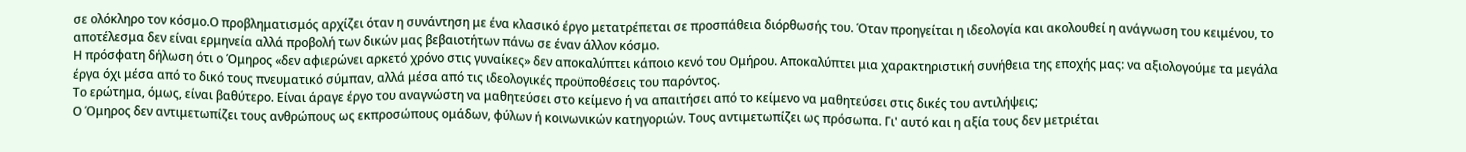σε ολόκληρο τον κόσμο.Ο προβληματισμός αρχίζει όταν η συνάντηση με ένα κλασικό έργο μετατρέπεται σε προσπάθεια διόρθωσής του. Όταν προηγείται η ιδεολογία και ακολουθεί η ανάγνωση του κειμένου, το αποτέλεσμα δεν είναι ερμηνεία αλλά προβολή των δικών μας βεβαιοτήτων πάνω σε έναν άλλον κόσμο.
Η πρόσφατη δήλωση ότι ο Όμηρος «δεν αφιερώνει αρκετό χρόνο στις γυναίκες» δεν αποκαλύπτει κάποιο κενό του Ομήρου. Αποκαλύπτει μια χαρακτηριστική συνήθεια της εποχής μας: να αξιολογούμε τα μεγάλα έργα όχι μέσα από το δικό τους πνευματικό σύμπαν, αλλά μέσα από τις ιδεολογικές προϋποθέσεις του παρόντος.
Το ερώτημα, όμως, είναι βαθύτερο. Είναι άραγε έργο του αναγνώστη να μαθητεύσει στο κείμενο ή να απαιτήσει από το κείμενο να μαθητεύσει στις δικές του αντιλήψεις;
Ο Όμηρος δεν αντιμετωπίζει τους ανθρώπους ως εκπροσώπους ομάδων, φύλων ή κοινωνικών κατηγοριών. Τους αντιμετωπίζει ως πρόσωπα. Γι' αυτό και η αξία τους δεν μετριέται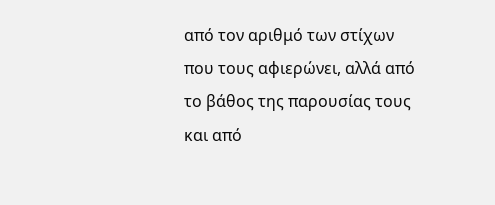από τον αριθμό των στίχων που τους αφιερώνει, αλλά από το βάθος της παρουσίας τους και από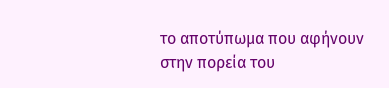το αποτύπωμα που αφήνουν στην πορεία του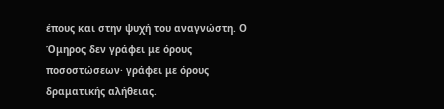έπους και στην ψυχή του αναγνώστη. Ο Όμηρος δεν γράφει με όρους ποσοστώσεων· γράφει με όρους δραματικής αλήθειας.